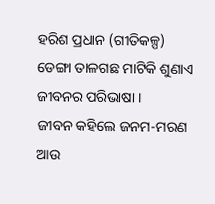ହରିଶ ପ୍ରଧାନ (ଗୀତିକଳ୍ପ)
ଡେଙ୍ଗା ତାଳଗଛ ମାଟିକି ଶୁଣାଏ
ଜୀବନର ପରିଭାଷା ।
ଜୀବନ କହିଲେ ଜନମ-ମରଣ
ଆଉ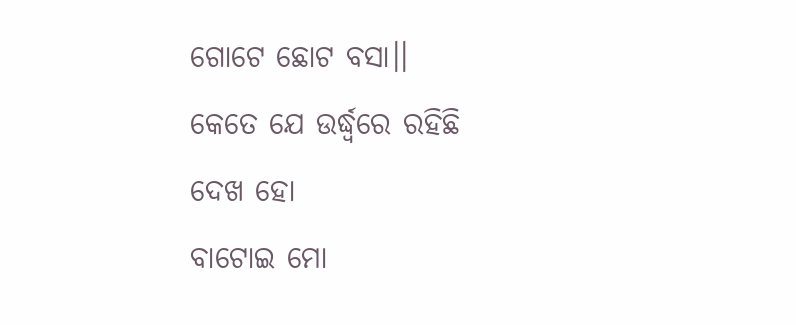ଗୋଟେ ଛୋଟ ବସା।।
କେତେ ଯେ ଉର୍ଦ୍ଧ୍ବରେ ରହିଛି ଦେଖ ହୋ
ବାଟୋଇ ମୋ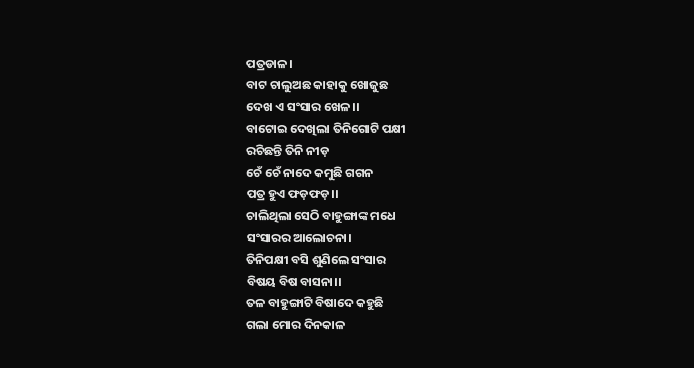ପତ୍ରଡାଳ।
ବାଟ ଚାଲୁଅଛ କାହାକୁ ଖୋଜୁଛ
ଦେଖ ଏ ସଂସାର ଖେଳ।।
ବାଟୋଇ ଦେଖିଲା ତିନିଗୋଟି ପକ୍ଷୀ
ରଚିଛନ୍ତି ତିନି ନୀଡ଼
ଚେଁ ଚେଁ ନାଦେ କମୁଛି ଗଗନ
ପତ୍ର ହୁଏ ଫଡ଼ଫଡ଼।।
ଚାଲିଥିଲା ସେଠି ବାହୁଙ୍ଗାଙ୍କ ମଧେ
ସଂସାରର ଆଲୋଚନା।
ତିନିପକ୍ଷୀ ବସି ଶୁଣିଲେ ସଂସାର
ବିଷୟ ବିଷ ବାସନା।।
ତଳ ବାହୁଙ୍ଗାଟି ବିଷାଦେ କହୁଛି
ଗଲା ମୋର ଦିନକାଳ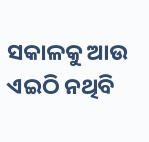ସକାଳକୁ ଆଉ ଏଇଠି ନଥିବି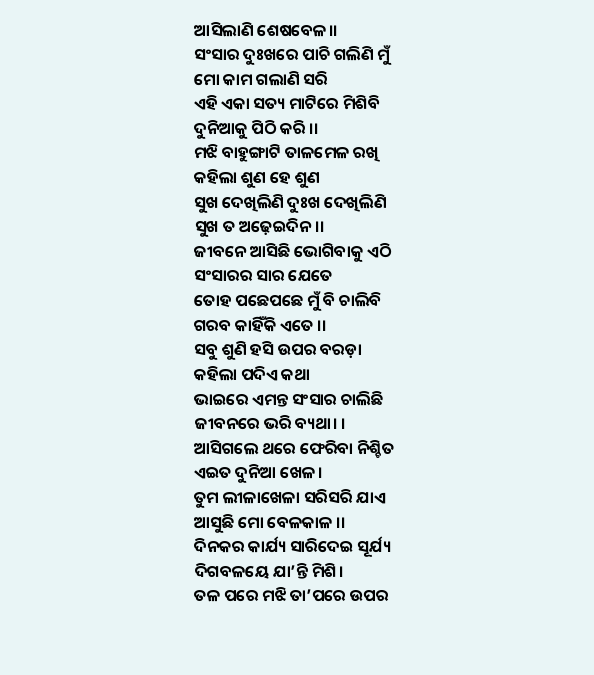ଆସିଲାଣି ଶେଷବେଳ।।
ସଂସାର ଦୁଃଖରେ ପାଚି ଗଲିଣି ମୁଁ
ମୋ କାମ ଗଲାଣି ସରି
ଏହି ଏକା ସତ୍ୟ ମାଟିରେ ମିଶିବି
ଦୁନିଆକୁ ପିଠି କରି ।।
ମଝି ବାହୁଙ୍ଗାଟି ତାଳମେଳ ରଖି
କହିଲା ଶୁଣ ହେ ଶୁଣ
ସୁଖ ଦେଖିଲିଣି ଦୁଃଖ ଦେଖିଲିଣି
ସୁଖ ତ ଅଢ଼େଇଦିନ।।
ଜୀବନେ ଆସିଛି ଭୋଗିବାକୁ ଏଠି
ସଂସାରର ସାର ଯେତେ
ତୋହ ପଛେପଛେ ମୁଁ ବି ଚାଲିବି
ଗରବ କାହିଁକି ଏତେ ।।
ସବୁ ଶୁଣି ହସି ଉପର ବରଡ଼ା
କହିଲା ପଦିଏ କଥା
ଭାଇରେ ଏମନ୍ତ ସଂସାର ଚାଲିଛି
ଜୀବନରେ ଭରି ବ୍ୟଥା। ।
ଆସିଗଲେ ଥରେ ଫେରିବା ନିଶ୍ଚିତ
ଏଇତ ଦୁନିଆ ଖେଳ।
ତୁମ ଲୀଳାଖେଳା ସରିସରି ଯାଏ
ଆସୁଛି ମୋ ବେଳକାଳ ।।
ଦିନକର କାର୍ଯ୍ୟ ସାରିଦେଇ ସୂର୍ଯ୍ୟ
ଦିଗବଳୟେ ଯା’ନ୍ତି ମିଶି।
ତଳ ପରେ ମଝି ତା’ପରେ ଉପର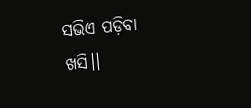ସଭିଏ ପଡ଼ିବା ଖସି।।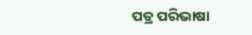ପତ୍ର ପରିଭାଷା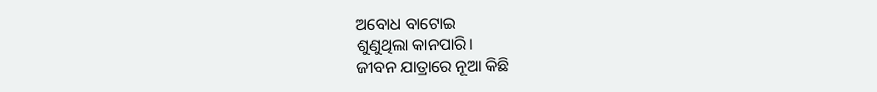ଅବୋଧ ବାଟୋଇ
ଶୁଣୁଥିଲା କାନପାରି।
ଜୀବନ ଯାତ୍ରାରେ ନୂଆ କିଛି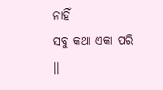ନାହିଁ
ସବୁ କଥା ଏକା ପରି ।।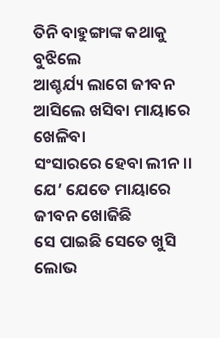ତିନି ବାହୁଙ୍ଗାଙ୍କ କଥାକୁ ବୁଝିଲେ
ଆଶ୍ଚର୍ଯ୍ୟ ଲାଗେ ଜୀବନ
ଆସିଲେ ଖସିବା ମାୟାରେ ଖେଳିବା
ସଂସାରରେ ହେବା ଲୀନ ।।
ଯେ’ ଯେତେ ମାୟାରେ ଜୀବନ ଖୋଜିଛି
ସେ ପାଇଛି ସେତେ ଖୁସି
ଲୋଭ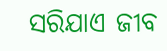ସରିଯାଏ ଜୀବ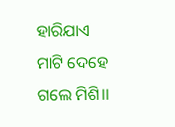ହାରିଯାଏ
ମାଟି ଦେହେ ଗଲେ ମିଶି।।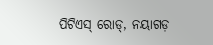ପିଟିଏସ୍ ରୋଡ୍, ନୟାଗଡ଼